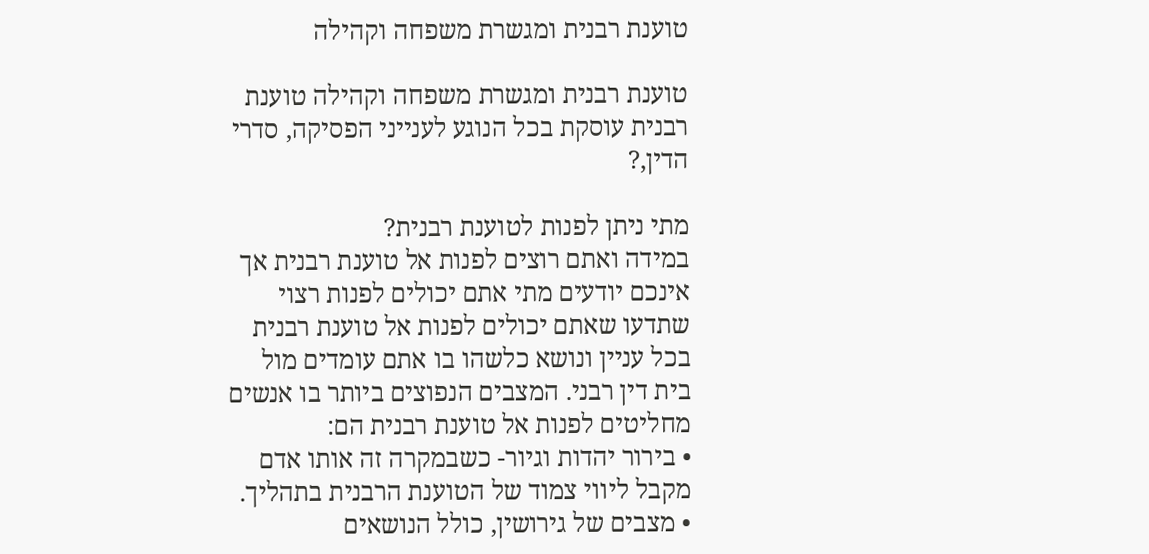טוענת רבנית ומגשרת משפחה וקהילה

טוענת רבנית ומגשרת משפחה וקהילה טוענת רבנית עוסקת בכל הנוגע לענייני הפסיקה, סדרי הדין,?

מתי ניתן לפנות לטוענת רבנית?
במידה ואתם רוצים לפנות אל טוענת רבנית אך אינכם יודעים מתי אתם יכולים לפנות רצוי שתדעו שאתם יכולים לפנות אל טוענת רבנית בכל עניין ונושא כלשהו בו אתם עומדים מול בית דין רבני. המצבים הנפוצים ביותר בו אנשים מחליטים לפנות אל טוענת רבנית הם:
• בירור יהדות וגיור- כשבמקרה זה אותו אדם מקבל ליווי צמוד של הטוענת הרבנית בתהליך.
• מצבים של גירושין, כולל הנושאים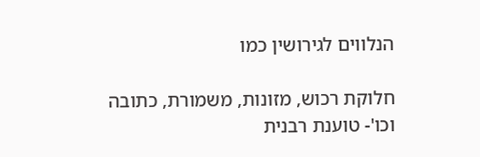הנלווים לגירושין כמו

חלוקת רכוש, מזונות, משמורת, כתובה וכו'- טוענת רבנית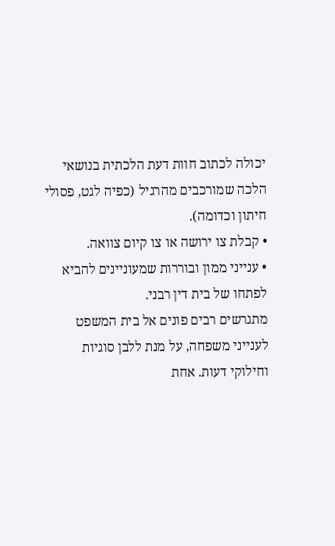יכולה לכתוב חוות דעת הלכתית בנושאי הלכה שמורכבים מהרגיל (כפיה לגט, פסולי חיתון וכדומה).
• קבלת צו ירושה או צו קיום צוואה.
• ענייני ממון ובוררות שמעוניינים להביא לפתחו של בית דין רבני.
מתגרשים רבים פונים אל בית המשפט לענייני משפחה, על מנת ללבן סוגיות וחילוקי דעות. אחת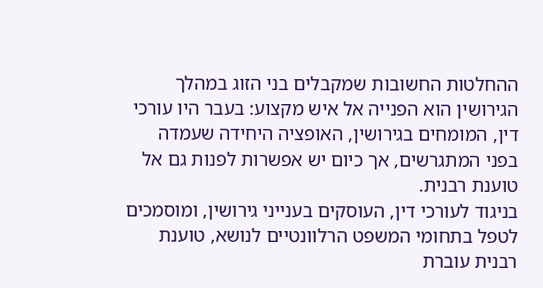ההחלטות החשובות שמקבלים בני הזוג במהלך הגירושין הוא הפנייה אל איש מקצוע: בעבר היו עורכי דין, המומחים בגירושין, האופציה היחידה שעמדה בפני המתגרשים, אך כיום יש אפשרות לפנות גם אל טוענת רבנית.
בניגוד לעורכי דין, העוסקים בענייני גירושין, ומוסמכים לטפל בתחומי המשפט הרלוונטיים לנושא, טוענת רבנית עוברת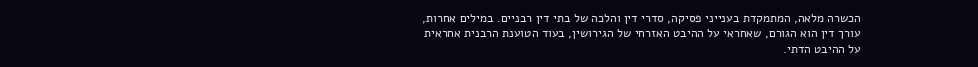הכשרה מלאה, המתמקדת בענייני פסיקה, סדרי דין והלכה של בתי דין רבניים. במילים אחרות, עורך דין הוא הגורם, שאחראי על ההיבט האזרחי של הגירושין, בעוד הטוענת הרבנית אחראית על ההיבט הדתי.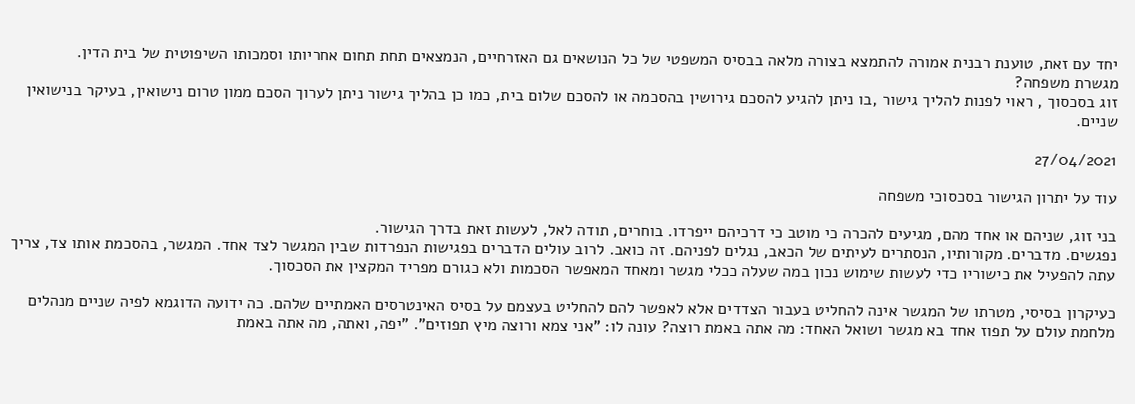יחד עם זאת, טוענת רבנית אמורה להתמצא בצורה מלאה בבסיס המשפטי של כל הנושאים גם האזרחיים, הנמצאים תחת תחום אחריותו וסמכותו השיפוטית של בית הדין.
מגשרת משפחה?
זוג בסכסוך , ראוי לפנות להליך גישור ,בו ניתן להגיע להסכם גירושין בהסכמה או להסכם שלום בית, כמו כן בהליך גישור ניתן לערוך הסכם ממון טרום נישואין, בעיקר בנישואין שניים.

27/04/2021

עוד על יתרון הגישור בסכסוכי משפחה

בני זוג, שניהם או אחד מהם, מגיעים להכרה כי מוטב כי דרכיהם ייפרדו. בוחרים, תודה לאל, לעשות זאת בדרך הגישור.
נפגשים. מדברים. מקורותיו, הנסתרים לעיתים של הכאב, נגלים לפניהם. זה כואב. לרוב עולים הדברים בפגישות הנפרדות שבין המגשר לצד אחד. המגשר, בהסכמת אותו צד, צריך עתה להפעיל את כישוריו כדי לעשות שימוש נכון במה שעלה ככלי מגשר ומאחד המאפשר הסכמות ולא כגורם מפריד המקצין את הסכסוך.

כעיקרון בסיסי, מטרתו של המגשר אינה להחליט בעבור הצדדים אלא לאפשר להם להחליט בעצמם על בסיס האינטרסים האמתיים שלהם. כה ידועה הדוגמא לפיה שניים מנהלים מלחמת עולם על תפוז אחד בא מגשר ושואל האחד: מה אתה באמת רוצה? עונה לו: "אני צמא ורוצה מיץ תפוזים". "יפה, ואתה, מה אתה באמת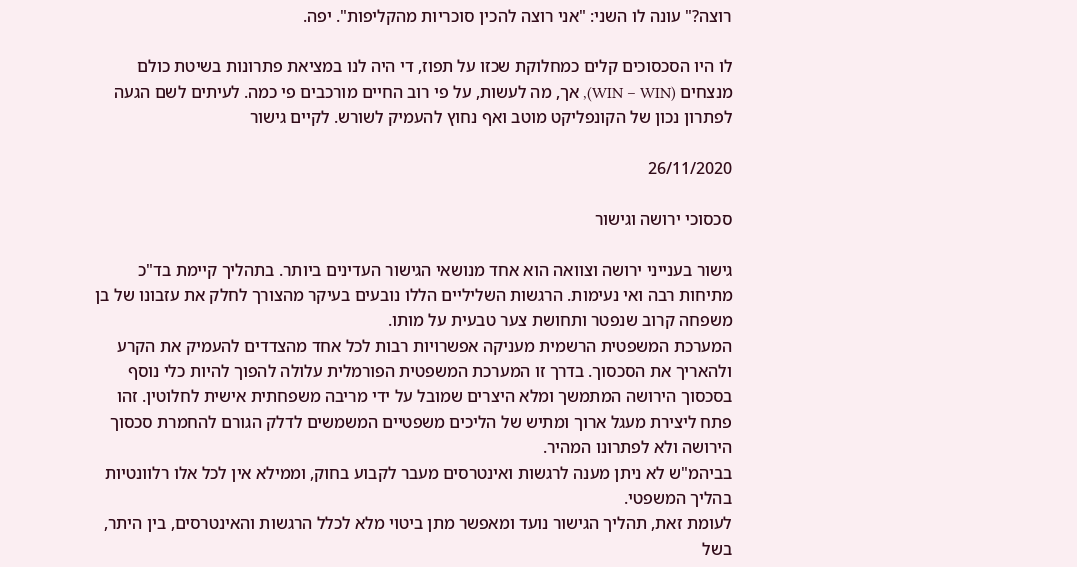רוצה?" עונה לו השני: "אני רוצה להכין סוכריות מהקליפות". יפה.

לו היו הסכסוכים קלים כמחלוקת שכזו על תפוז, די היה לנו במציאת פתרונות בשיטת כולם מנצחים (WIN – WIN), אך, מה לעשות, על פי רוב החיים מורכבים פי כמה. לעיתים לשם הגעה לפתרון נכון של הקונפליקט מוטב ואף נחוץ להעמיק לשורש. לקיים גישור

26/11/2020

סכסוכי ירושה וגישור

גישור בענייני ירושה וצוואה הוא אחד מנושאי הגישור העדינים ביותר. בתהליך קיימת בד"כ מתיחות רבה ואי נעימות. הרגשות השליליים הללו נובעים בעיקר מהצורך לחלק את עזבונו של בן משפחה קרוב שנפטר ותחושת צער טבעית על מותו.
המערכת המשפטית הרשמית מעניקה אפשרויות רבות לכל אחד מהצדדים להעמיק את הקרע ולהאריך את הסכסוך. בדרך זו המערכת המשפטית הפורמלית עלולה להפוך להיות כלי נוסף בסכסוך הירושה המתמשך ומלא היצרים שמובל על ידי מריבה משפחתית אישית לחלוטין. זהו פתח ליצירת מעגל ארוך ומתיש של הליכים משפטיים המשמשים לדלק הגורם להחמרת סכסוך הירושה ולא לפתרונו המהיר.
בביהמ"ש לא ניתן מענה לרגשות ואינטרסים מעבר לקבוע בחוק, וממילא אין לכל אלו רלוונטיות בהליך המשפטי.
לעומת זאת, תהליך הגישור נועד ומאפשר מתן ביטוי מלא לכלל הרגשות והאינטרסים, בין היתר, בשל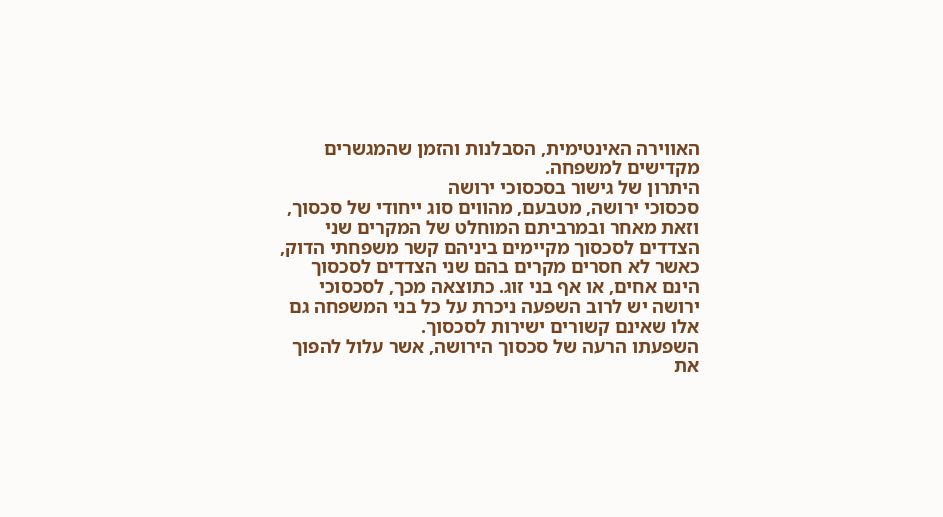האווירה האינטימית, הסבלנות והזמן שהמגשרים מקדישים למשפחה.
היתרון של גישור בסכסוכי ירושה
סכסוכי ירושה, מטבעם, מהווים סוג ייחודי של סכסוך, וזאת מאחר ובמרביתם המוחלט של המקרים שני הצדדים לסכסוך מקיימים ביניהם קשר משפחתי הדוק, כאשר לא חסרים מקרים בהם שני הצדדים לסכסוך הינם אחים, או אף בני זוג. כתוצאה מכך, לסכסוכי ירושה יש לרוב השפעה ניכרת על כל בני המשפחה גם אלו שאינם קשורים ישירות לסכסוך.
השפעתו הרעה של סכסוך הירושה, אשר עלול להפוך את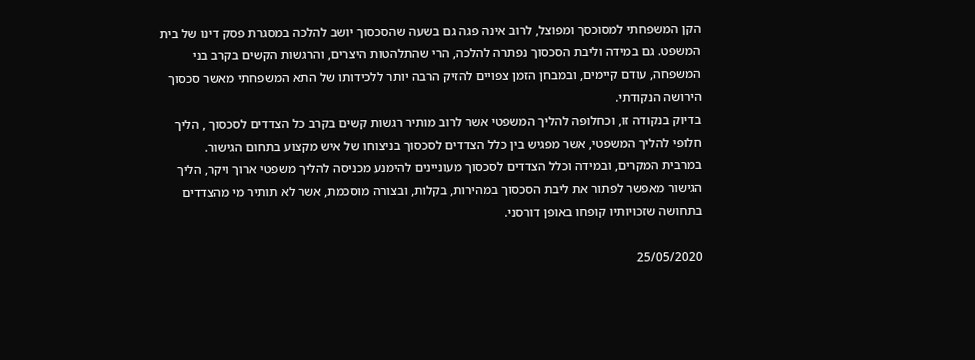הקן המשפחתי למסוכסך ומפוצל, לרוב אינה פגה גם בשעה שהסכסוך יושב להלכה במסגרת פסק דינו של בית המשפט. גם במידה וליבת הסכסוך נפתרה להלכה, הרי שהתלהטות היצרים, והרגשות הקשים בקרב בני המשפחה, עודם קיימים, ובמבחן הזמן צפויים להזיק הרבה יותר ללכידותו של התא המשפחתי מאשר סכסוך הירושה הנקודתי.
בדיוק בנקודה זו, וכחלופה להליך המשפטי אשר לרוב מותיר רגשות קשים בקרב כל הצדדים לסכסוך , הליך חלופי להליך המשפטי, אשר מפגיש בין כלל הצדדים לסכסוך בניצוחו של איש מקצוע בתחום הגישור.
במרבית המקרים, ובמידה וכלל הצדדים לסכסוך מעוניינים להימנע מכניסה להליך משפטי ארוך ויקר, הליך הגישור מאפשר לפתור את ליבת הסכסוך במהירות, בקלות, ובצורה מוסכמת, אשר לא תותיר מי מהצדדים בתחושה שזכויותיו קופחו באופן דורסני.

25/05/2020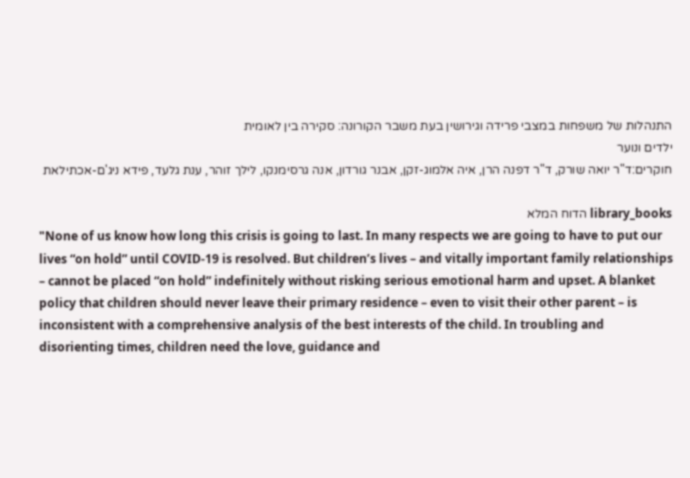התנהלות של משפחות במצבי פרידה וגירושין בעת משבר הקורונה: סקירה בין לאומית
ילדים ונוער
חוקרים:ד"ר יואה שורק, ד"ר דפנה הרן, איה אלמוג-זקן, אבנר גורדון, אנה גרסימנקו, לילך זוהר, ענת גלעד, פידא ניג'ם-אכתילאת

library_books הדוח המלא
"None of us know how long this crisis is going to last. In many respects we are going to have to put our lives “on hold” until COVID-19 is resolved. But children’s lives – and vitally important family relationships – cannot be placed “on hold” indefinitely without risking serious emotional harm and upset. A blanket policy that children should never leave their primary residence – even to visit their other parent – is inconsistent with a comprehensive analysis of the best interests of the child. In troubling and disorienting times, children need the love, guidance and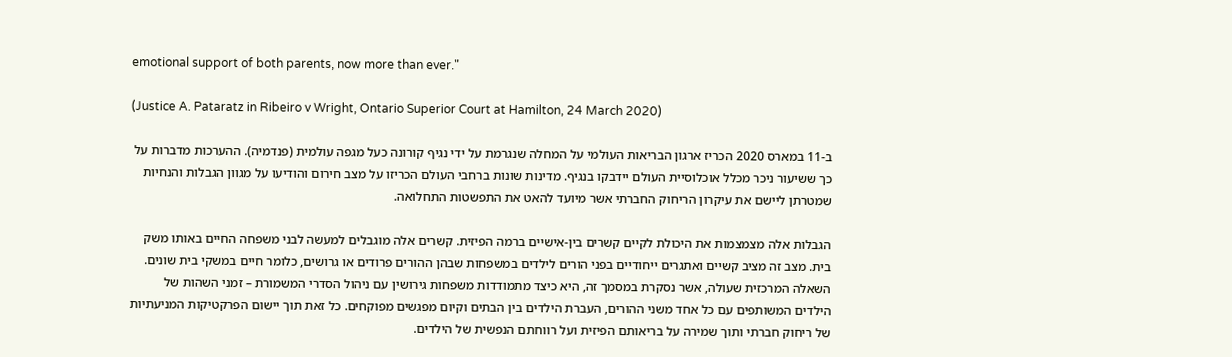emotional support of both parents, now more than ever."

(Justice A. Pataratz in Ribeiro v Wright, Ontario Superior Court at Hamilton, 24 March 2020)

ב-11 במארס 2020 הכריז ארגון הבריאות העולמי על המחלה שנגרמת על ידי נגיף קורונה כעל מגפה עולמית (פנדמיה). ההערכות מדברות על כך ששיעור ניכר מכלל אוכלוסיית העולם יידבקו בנגיף. מדינות שונות ברחבי העולם הכריזו על מצב חירום והודיעו על מגוון הגבלות והנחיות שמטרתן ליישם את עיקרון הריחוק החברתי אשר מיועד להאט את התפשטות התחלואה.

הגבלות אלה מצמצמות את היכולת לקיים קשרים בין-אישיים ברמה הפיזית. קשרים אלה מוגבלים למעשה לבני משפחה החיים באותו משק בית. מצב זה מציב קשיים ואתגרים ייחודיים בפני הורים לילדים במשפחות שבהן ההורים פרודים או גרושים, כלומר חיים במשקי בית שונים. השאלה המרכזית שעולה, אשר נסקרת במסמך זה, היא כיצד מתמודדות משפחות גירושין עם ניהול הסדרי המשמורת – זמני השהות של הילדים המשותפים עם כל אחד משני ההורים, העברת הילדים בין הבתים וקיום מפגשים מפוקחים. כל זאת תוך יישום הפרקטיקות המניעתיות של ריחוק חברתי ותוך שמירה על בריאותם הפיזית ועל רווחתם הנפשית של הילדים.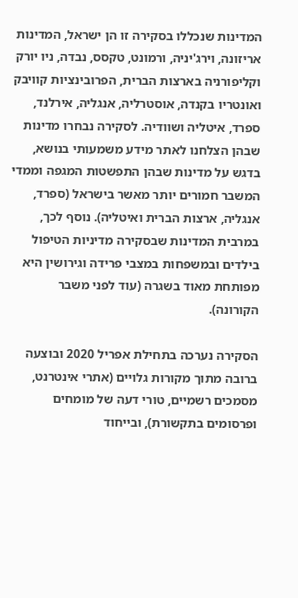המדינות שנכללו בסקירה זו הן ישראל, המדינות אריזונה, וירג'יניה, ורמונט, טקסס, נבדה, ניו יורק וקליפורניה בארצות הברית, הפרובינציות קוויבק ואונטריו בקנדה, אוסטרליה, אנגליה, אירלנד, ספרד, איטליה ושוודיה. לסקירה נבחרו מדינות שבהן הצלחנו לאתר מידע משמעותי בנושא, בדגש על מדינות שבהן התפשטות המגפה וממדי המשבר חמורים יותר מאשר בישראל (ספרד, אנגליה, ארצות הברית ואיטליה). נוסף לכך, במרבית המדינות שבסקירה מדיניות הטיפול בילדים ובמשפחות במצבי פרידה וגירושין היא מפותחת מאוד בשגרה (עוד לפני משבר הקורונה).

הסקירה נערכה בתחילת אפריל 2020 ובוצעה ברובה מתוך מקורות גלויים (אתרי אינטרנט, מסמכים רשמיים, טורי דעה של מומחים ופרסומים בתקשורת), ובייחוד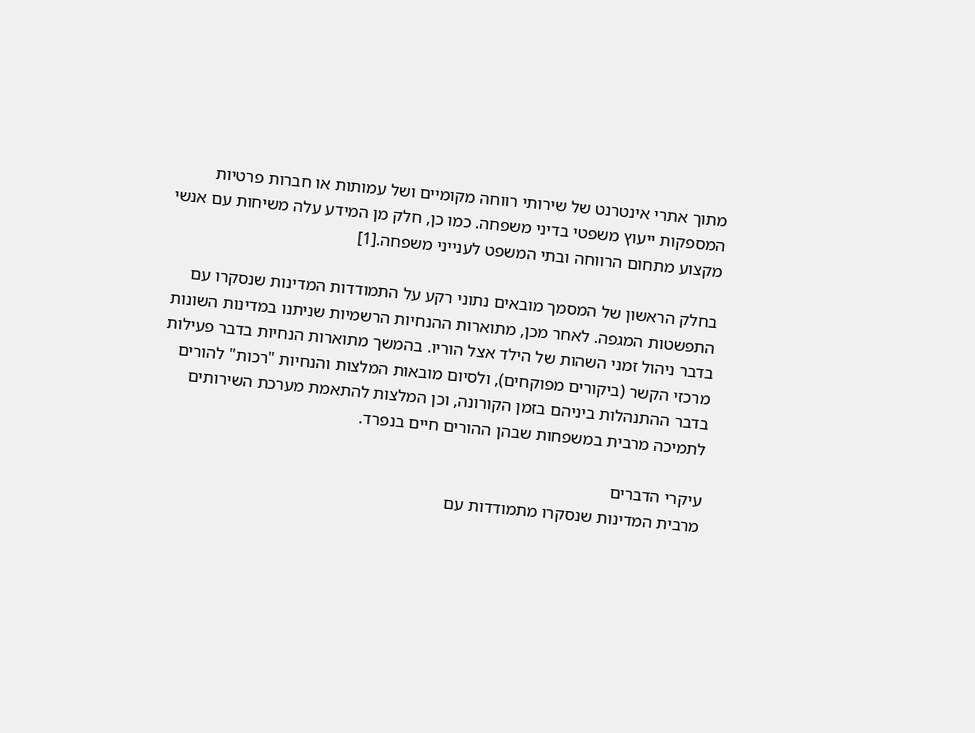מתוך אתרי אינטרנט של שירותי רווחה מקומיים ושל עמותות או חברות פרטיות המספקות ייעוץ משפטי בדיני משפחה. כמו כן, חלק מן המידע עלה משיחות עם אנשי מקצוע מתחום הרווחה ובתי המשפט לענייני משפחה.[1]

בחלק הראשון של המסמך מובאים נתוני רקע על התמודדות המדינות שנסקרו עם התפשטות המגפה. לאחר מכן, מתוארות ההנחיות הרשמיות שניתנו במדינות השונות בדבר ניהול זמני השהות של הילד אצל הוריו. בהמשך מתוארות הנחיות בדבר פעילות מרכזי הקשר (ביקורים מפוקחים), ולסיום מובאות המלצות והנחיות "רכות" להורים בדבר ההתנהלות ביניהם בזמן הקורונה, וכן המלצות להתאמת מערכת השירותים לתמיכה מרבית במשפחות שבהן ההורים חיים בנפרד.

עיקרי הדברים
מרבית המדינות שנסקרו מתמודדות עם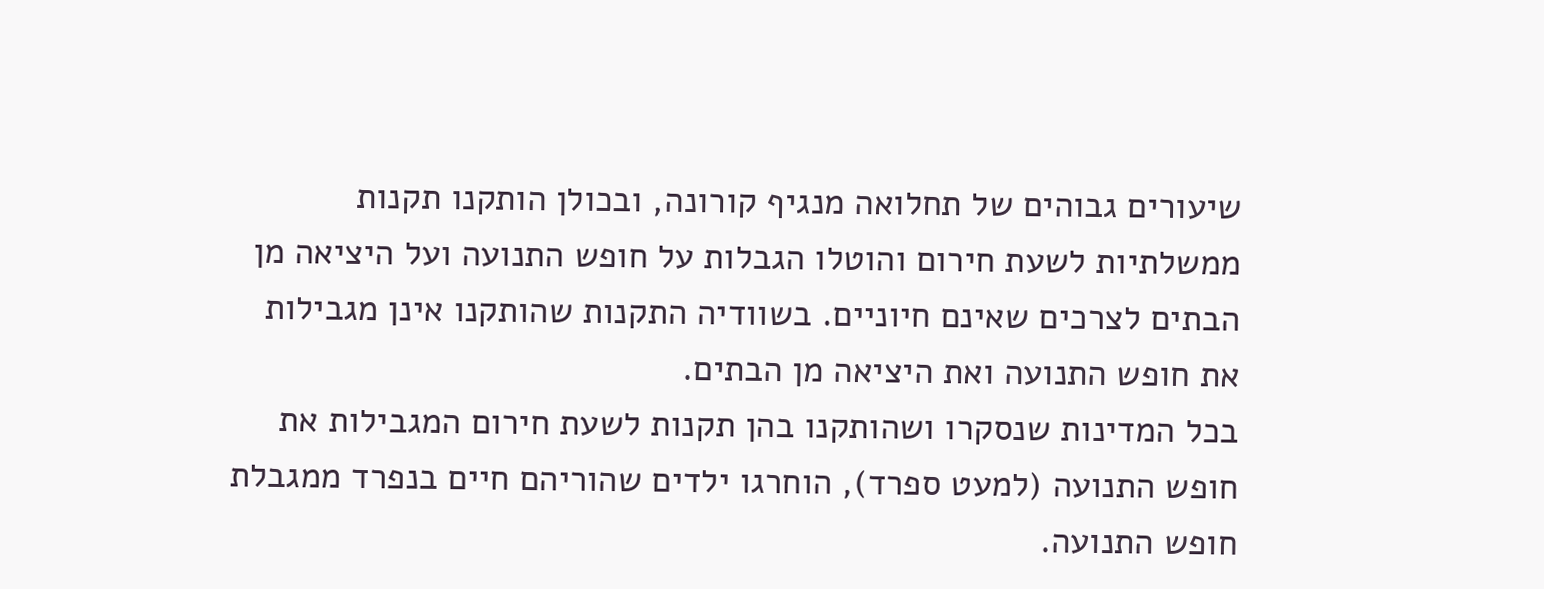שיעורים גבוהים של תחלואה מנגיף קורונה, ובכולן הותקנו תקנות ממשלתיות לשעת חירום והוטלו הגבלות על חופש התנועה ועל היציאה מן הבתים לצרכים שאינם חיוניים. בשוודיה התקנות שהותקנו אינן מגבילות את חופש התנועה ואת היציאה מן הבתים.
בכל המדינות שנסקרו ושהותקנו בהן תקנות לשעת חירום המגבילות את חופש התנועה (למעט ספרד), הוחרגו ילדים שהוריהם חיים בנפרד ממגבלת חופש התנועה.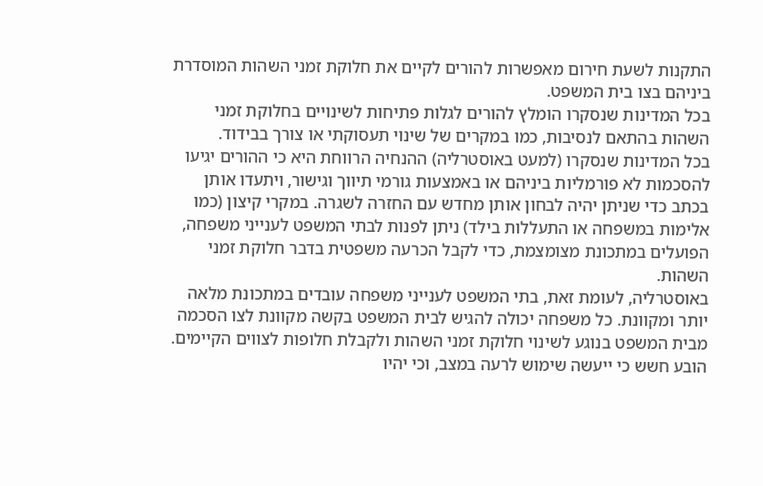התקנות לשעת חירום מאפשרות להורים לקיים את חלוקת זמני השהות המוסדרת ביניהם בצו בית המשפט.
בכל המדינות שנסקרו הומלץ להורים לגלות פתיחות לשינויים בחלוקת זמני השהות בהתאם לנסיבות, כמו במקרים של שינוי תעסוקתי או צורך בבידוד.
בכל המדינות שנסקרו (למעט באוסטרליה) ההנחיה הרווחת היא כי ההורים יגיעו להסכמות לא פורמליות ביניהם או באמצעות גורמי תיווך וגישור, ויתעדו אותן בכתב כדי שניתן יהיה לבחון אותן מחדש עם החזרה לשגרה. במקרי קיצון (כמו אלימות במשפחה או התעללות בילד) ניתן לפנות לבתי המשפט לענייני משפחה, הפועלים במתכונת מצומצמת, כדי לקבל הכרעה משפטית בדבר חלוקת זמני השהות.
באוסטרליה, לעומת זאת, בתי המשפט לענייני משפחה עובדים במתכונת מלאה יותר ומקוונת. כל משפחה יכולה להגיש לבית המשפט בקשה מקוונת לצו הסכמה מבית המשפט בנוגע לשינוי חלוקת זמני השהות ולקבלת חלופות לצווים הקיימים.
הובע חשש כי ייעשה שימוש לרעה במצב, וכי יהיו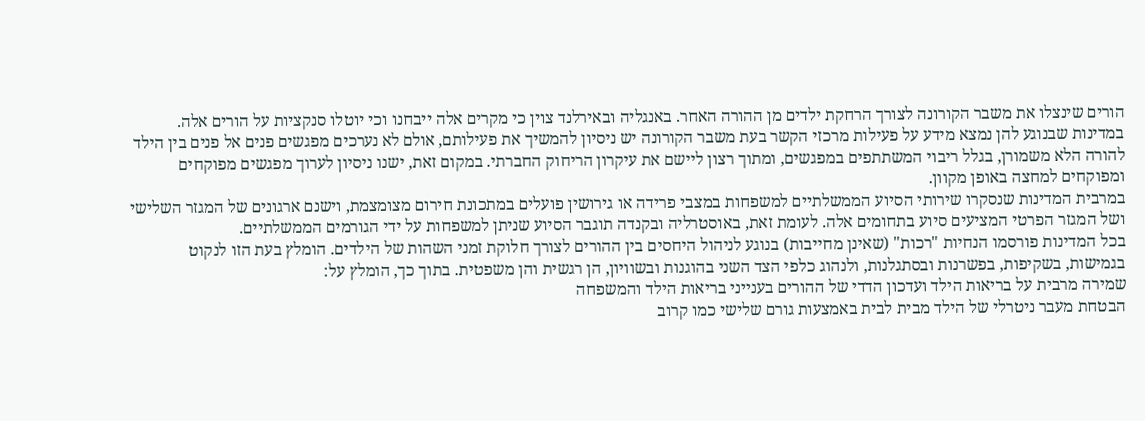הורים שינצלו את משבר הקורונה לצורך הרחקת ילדים מן ההורה האחר. באנגליה ובאירלנד צוין כי מקרים אלה ייבחנו וכי יוטלו סנקציות על הורים אלה.
במדינות שבנוגע להן נמצא מידע על פעילות מרכזי הקשר בעת משבר הקורונה יש ניסיון להמשיך את פעילותם, אולם לא נערכים מפגשים פנים אל פנים בין הילד להורה הלא משמורן, בגלל ריבוי המשתתפים במפגשים, ומתוך רצון ליישם את עיקרון הריחוק החברתי. במקום זאת, ישנו ניסיון לערוך מפגשים מפוקחים ומפוקחים למחצה באופן מקוון.
במרבית המדינות שנסקרו שירותי הסיוע הממשלתיים למשפחות במצבי פרידה או גירושין פועלים במתכונת חירום מצומצמת, וישנם ארגונים של המגזר השלישי ושל המגזר הפרטי המציעים סיוע בתחומים אלה. לעומת זאת, באוסטרליה ובקנדה תוגבר הסיוע שניתן למשפחות על ידי הגורמים הממשלתיים.
בכל המדינות פורסמו הנחיות "רכות" (שאינן מחייבות) בנוגע לניהול היחסים בין ההורים לצורך חלוקת זמני השהות של הילדים. הומלץ בעת הזו לנקוט בגמישות, בשקיפות, בפשרנות ובסתגלנות, ולנהוג כלפי הצד השני בהוגנות ובשוויון, הן רגשית והן משפטית. בתוך כך, הומלץ על:
שמירה מרבית על בריאות הילד ועדכון הדדי של ההורים בענייני בריאות הילד והמשפחה
הבטחת מעבר ניטרלי של הילד מבית לבית באמצעות גורם שלישי כמו קרוב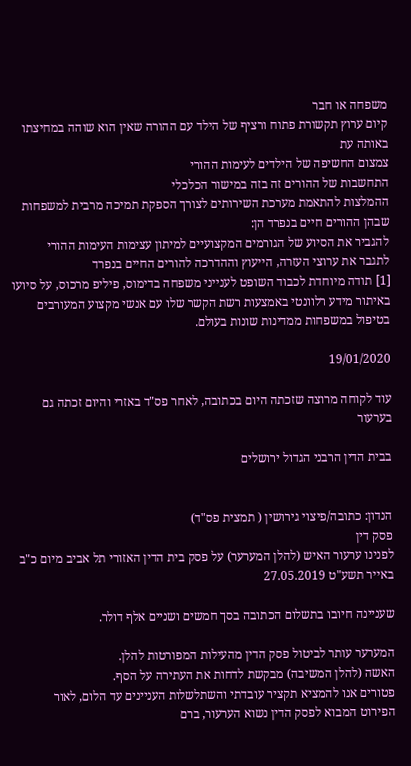משפחה או חבר
קיום ערוץ תקשורת פתוח ורציף של הילד עם ההורה שאין הוא שוהה במחיצתו באותה עת
צמצום החשיפה של הילדים לעימות ההורי
התחשבות של ההורים זה בזה במישור הכלכלי
ההמלצות להתאמת מערכת השירותים לצורך הספקת תמיכה מרבית למשפחות שבהן ההורים חיים בנפרד הן:
להגביר את הסיוע של הגורמים המקצועיים למיתון עצימות העימות ההורי
לתגבר את ערוצי העזרה, הייעוץ וההדרכה להורים החיים בנפרד
[1] תודה מיוחדת לכבוד השופט לענייני משפחה בדימוס, פיליפ מרכוס, על סיועו באיתור מידע רלוונטי באמצעות רשת הקשר שלו עם אנשי מקצוע המעורבים בטיפול במשפחות ממדינות שונות בעולם.

19/01/2020

עוד לקוחה מרוצה שזכתה היום בכתובה, לאחר פס"ד באזרי והיום זכתה גם בערעור

בבית הדין הרבני הגדול ירושלים


הנדון: כתובה/פיצוי גירושין ( תמצית פס"ד)
פסק דין
לפנינו ערעור האיש (להלן המערער) על פסק בית הדין האזורי תל אביב מיום כ"ב באייר תשע"ט 27.05.2019

שעניינה חיובו בתשלום הכתובה בסך חמשים ושניים אלף דולר.

המערער עותר לביטול פסק הדין מהעילות המפורטות להלן.
האשה (להלן המשיבה) מבקשת לדחות את העתירה על הסף.
פטורים אנו להמציא תקציר עובדתי והשתלשלות העניינים עד הלום, לאור הפירוט המבוא לפסק הדין נשוא הערעור, ברם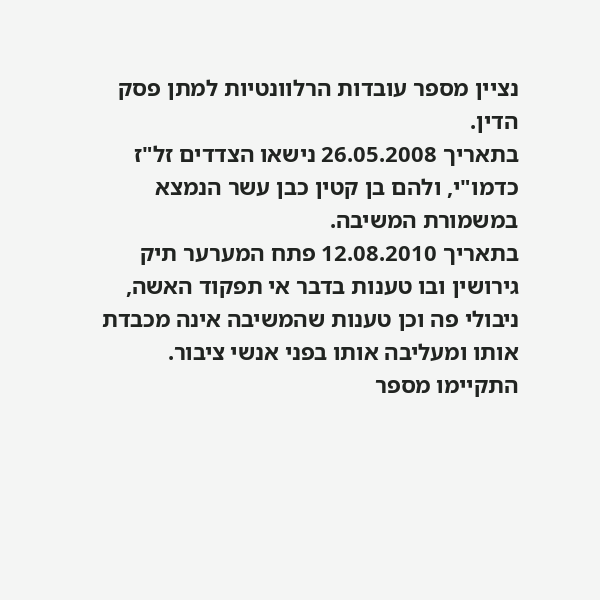נציין מספר עובדות הרלוונטיות למתן פסק הדין.
בתאריך 26.05.2008 נישאו הצדדים זל"ז כדמו"י, ולהם בן קטין כבן עשר הנמצא במשמורת המשיבה.
בתאריך 12.08.2010 פתח המערער תיק גירושין ובו טענות בדבר אי תפקוד האשה, ניבולי פה וכן טענות שהמשיבה אינה מכבדת אותו ומעליבה אותו בפני אנשי ציבור.
התקיימו מספר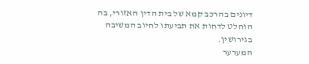דיונים בהרכב קמא של בית הדין האזורי, בה הוחלט לדחות את תביעתו לחיוב המשיבה בגירושין.
המערער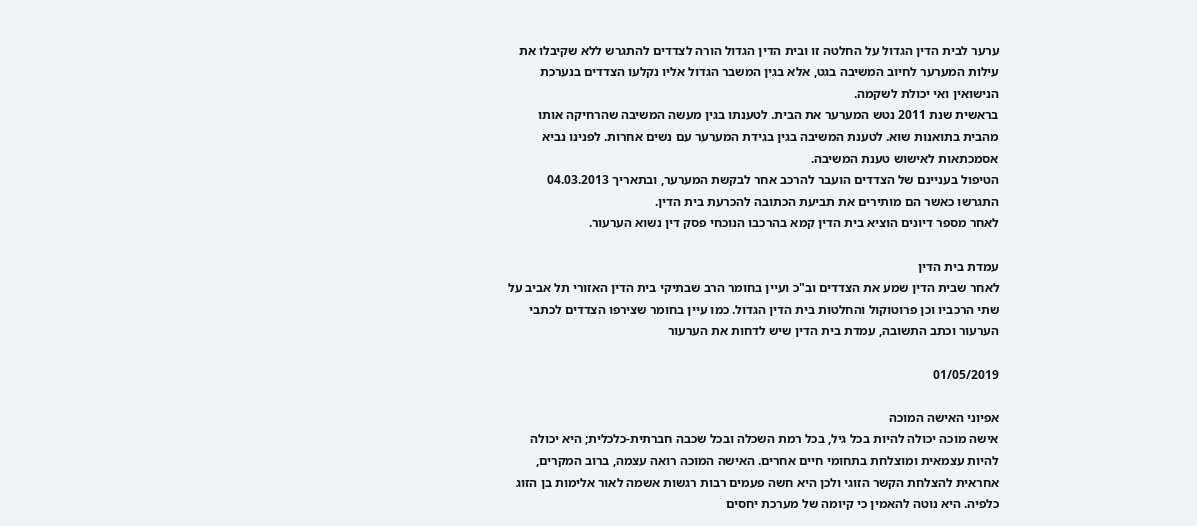ערער לבית הדין הגדול על החלטה זו ובית הדין הגדול הורה לצדדים להתגרש ללא שקיבלו את עילות המערער לחיוב המשיבה בגט, אלא בגין המשבר הגדול אליו נקלעו הצדדים בנערכת הנישואין ואי יכולת לשקמה.
בראשית שנת 2011 נטש המערער את הבית. לטענתו בגין מעשה המשיבה שהרחיקה אותו מהבית בתואנות שוא. לטענת המשיבה בגין בגידת המערער עם נשים אחרות. לפנינו נביא אסמכתאות לאישוש טענת המשיבה.
הטיפול בעניינם של הצדדים הועבר להרכב אחר לבקשת המערער, ובתאריך 04.03.2013 התגרשו כאשר הם מותירים את תביעת הכתובה להכרעת בית הדין.
לאחר מספר דיונים הוציא בית הדין קמא בהרכבו הנוכחי פסק דין נשוא הערעור.

עמדת בית הדין
לאחר שבית הדין שמע את הצדדים וב"כ ועיין בחומר הרב שבתיקי בית הדין האזורי תל אביב על שתי הרכביו וכן פרוטוקול והחלטות בית הדין הגדול. כמו עיין בחומר שצירפו הצדדים לכתבי הערעור וכתב התשובה, עמדת בית הדין שיש לדחות את הערעור

01/05/2019

אפיוני האישה המוכה
אישה מוכה יכולה להיות בכל גיל, בכל רמת השכלה ובכל שכבה חברתית-כלכלית; היא יכולה להיות עצמאית ומוצלחת בתחומי חיים אחרים. האישה המוכה רואה עצמה, ברוב המקרים, אחראית להצלחת הקשר הזוגי ולכן היא חשה פעמים רבות רגשות אשמה לאור אלימות בן הזוג כלפיה. היא נוטה להאמין כי קיומה של מערכת יחסים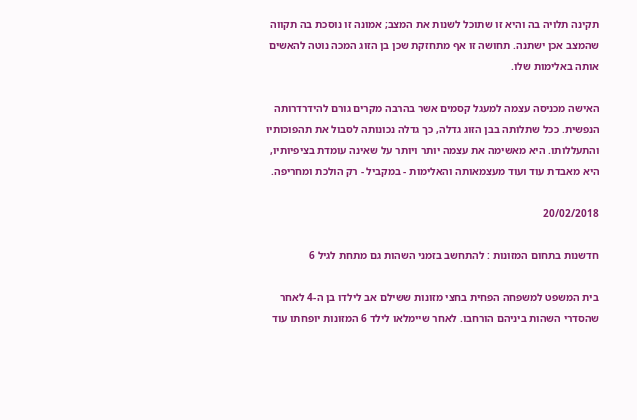תקינה תלויה בה והיא זו שתוכל לשנות את המצב; אמונה זו נוסכת בה תקווה שהמצב אכן ישתנה. תחושה זו אף מתחזקת שכן בן הזוג המכה נוטה להאשים אותה באלימות שלו.

האישה מכניסה עצמה למעגל קסמים אשר בהרבה מקרים גורם להידרדרותה הנפשית. ככל שתלותה בבן הזוג גדלה, כך גדלה נכונותה לסבול את תהפוכותיו והתעללותו. היא מאשימה את עצמה יותר ויותר על שאינה עומדת בציפיותיו, היא מאבדת עוד ועוד מעצמאותה והאלימות - במקביל - רק הולכת ומחריפה.

20/02/2018

חדשנות בתחום המזונות : להתחשב בזמני השהות גם מתחת לגיל 6

בית המשפט למשפחה הפחית בחצי מזונות ששילם אב לילדו בן ה-4 לאחר שהסדרי השהות ביניהם הורחבו. לאחר שיימלאו לילד 6 המזונות יופחתו עוד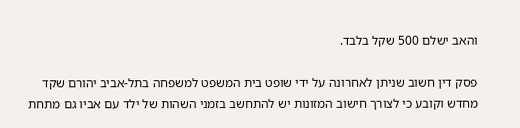והאב ישלם 500 שקל בלבד.

פסק דין חשוב שניתן לאחרונה על ידי שופט בית המשפט למשפחה בתל-אביב יהורם שקד מחדש וקובע כי לצורך חישוב המזונות יש להתחשב בזמני השהות של ילד עם אביו גם מתחת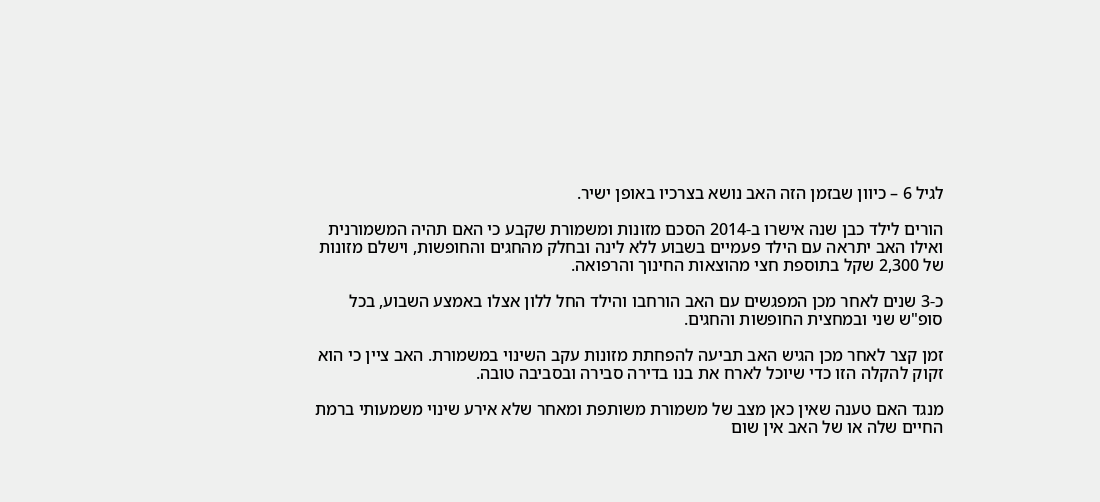לגיל 6 – כיוון שבזמן הזה האב נושא בצרכיו באופן ישיר.

הורים לילד כבן שנה אישרו ב-2014 הסכם מזונות ומשמורת שקבע כי האם תהיה המשמורנית ואילו האב יתראה עם הילד פעמיים בשבוע ללא לינה ובחלק מהחגים והחופשות, וישלם מזונות של 2,300 שקל בתוספת חצי מהוצאות החינוך והרפואה.

כ-3 שנים לאחר מכן המפגשים עם האב הורחבו והילד החל ללון אצלו באמצע השבוע, בכל סופ"ש שני ובמחצית החופשות והחגים.

זמן קצר לאחר מכן הגיש האב תביעה להפחתת מזונות עקב השינוי במשמורת. האב ציין כי הוא זקוק להקלה הזו כדי שיוכל לארח את בנו בדירה סבירה ובסביבה טובה.

מנגד האם טענה שאין כאן מצב של משמורת משותפת ומאחר שלא אירע שינוי משמעותי ברמת החיים שלה או של האב אין שום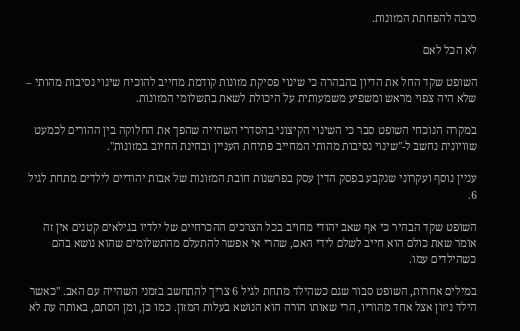סיבה להפחתת המזונות.

לא הכל לאם

השופט שקד החל את הדיון בהבהרה כי שינוי פסיקת מזונות קודמת מחייב להוכיח שינוי נסיבות מהותי – שלא היה צפוי מראש ומשפיע משמעותית על היכולת לשאת בתשלומי המזונות.

במקרה הנוכחי השופט סבר כי השינוי הקיצוני בהסדרי השהייה שהפך את החלוקה בין ההורים לכמעט שוויונית נחשב ל-"שינוי נסיבות מהותי המחייב פתיחת העניין ובחינת החיוב במזונות".

עניין נוסף ועקרוני שנקבע בפסק הדין עסק בפרשנות חובת המזונות של אבות יהודיים לילדים מתחת לגיל 6.

השופט שקד הבהיר כי אף שאב יהודי מחויב בכל הצרכים ההכרחיים של ילדיו בגילאים קטנים אין זה אומר שאת כולם הוא חייב לשלם לידי האם, שהרי אי אפשר להתעלם מהתשלומים שהוא נושא בהם כשהילדים עמו.

במילים אחרות, השופט סבור שגם כשהילד מתחת לגיל 6 צריך להתחשב בזמני השהייה עם האב. "כאשר הילד ניזון אצל אחד מהוריו, הרי שאותו הורה הוא הנושא בעלות המזון. כמו כן, ומן הסתם, באותה עת לא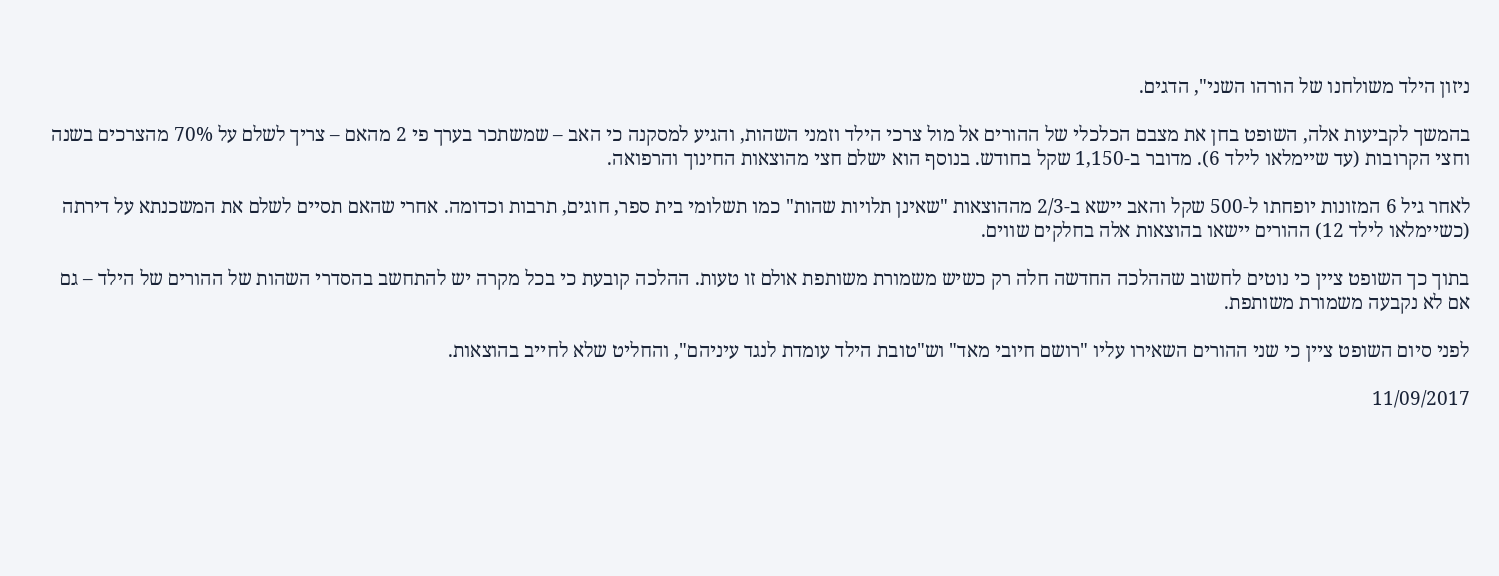ניזון הילד משולחנו של הורהו השני", הדגים.

בהמשך לקביעות אלה, השופט בחן את מצבם הכלכלי של ההורים אל מול צרכי הילד וזמני השהות, והגיע למסקנה כי האב – שמשתכר בערך פי 2 מהאם – צריך לשלם על 70% מהצרכים בשנה וחצי הקרובות (עד שיימלאו לילד 6). מדובר ב-1,150 שקל בחודש. בנוסף הוא ישלם חצי מהוצאות החינוך והרפואה.

לאחר גיל 6 המזונות יופחתו ל-500 שקל והאב יישא ב-2/3 מההוצאות "שאינן תלויות שהות" כמו תשלומי בית ספר, חוגים, תרבות וכדומה. אחרי שהאם תסיים לשלם את המשכנתא על דירתה (כשיימלאו לילד 12) ההורים יישאו בהוצאות אלה בחלקים שווים.

בתוך כך השופט ציין כי נוטים לחשוב שההלכה החדשה חלה רק כשיש משמורת משותפת אולם זו טעות. ההלכה קובעת כי בכל מקרה יש להתחשב בהסדרי השהות של ההורים של הילד – גם אם לא נקבעה משמורת משותפת.

לפני סיום השופט ציין כי שני ההורים השאירו עליו "רושם חיובי מאד" וש"טובת הילד עומדת לנגד עיניהם", והחליט שלא לחייב בהוצאות.

11/09/2017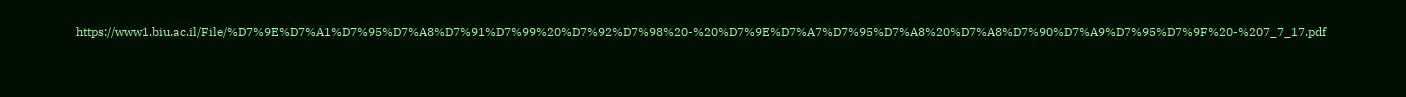https://www1.biu.ac.il/File/%D7%9E%D7%A1%D7%95%D7%A8%D7%91%D7%99%20%D7%92%D7%98%20-%20%D7%9E%D7%A7%D7%95%D7%A8%20%D7%A8%D7%90%D7%A9%D7%95%D7%9F%20-%207_7_17.pdf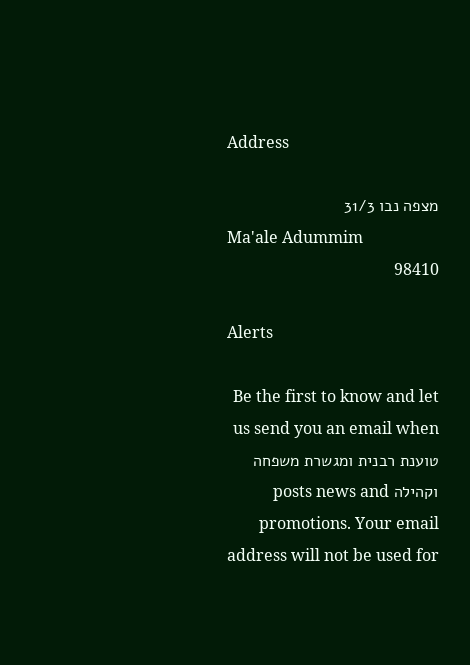Address

מצפה נבו 31/3
Ma'ale Adummim
98410

Alerts

Be the first to know and let us send you an email when טוענת רבנית ומגשרת משפחה וקהילה posts news and promotions. Your email address will not be used for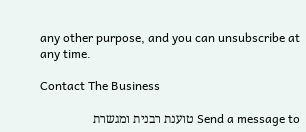any other purpose, and you can unsubscribe at any time.

Contact The Business

Send a message to טוענת רבנית ומגשרת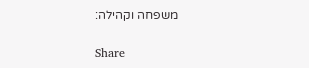משפחה וקהילה:

Share